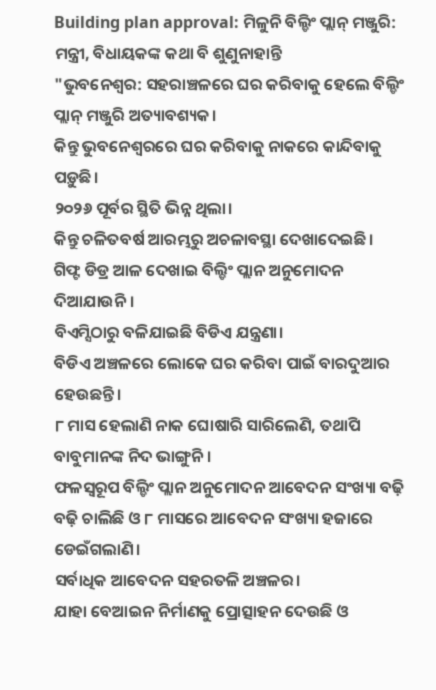Building plan approval: ମିଳୁନି ବିଲ୍ଡିଂ ପ୍ଲାନ୍ ମଞ୍ଜୁରି: ମନ୍ତ୍ରୀ, ବିଧାୟକଙ୍କ କଥା ବି ଶୁଣୁନାହାନ୍ତି
"ଭୁବନେଶ୍ବର: ସହରାଞ୍ଚଳରେ ଘର କରିବାକୁ ହେଲେ ବିଲ୍ଡିଂ ପ୍ଲାନ୍ ମଞ୍ଜୁରି ଅତ୍ୟାବଶ୍ୟକ।
କିନ୍ତୁ ଭୁବନେଶ୍ବରରେ ଘର କରିବାକୁ ନାକରେ କାନ୍ଦିବାକୁ ପଡ଼ୁଛି।
୨୦୨୬ ପୂର୍ବର ସ୍ଥିତି ଭିନ୍ନ ଥିଲା।
କିନ୍ତୁ ଚଳିତବର୍ଷ ଆରମ୍ଭରୁ ଅଚଳାବସ୍ଥା ଦେଖାଦେଇଛି।
ଗିଫ୍ଟ ଡିଡ୍ର ଆଳ ଦେଖାଇ ବିଲ୍ଡିଂ ପ୍ଲାନ ଅନୁମୋଦନ ଦିଆଯାଉନି।
ବିଏମ୍ସିଠାରୁ ବଳିଯାଇଛି ବିଡିଏ ଯନ୍ତ୍ରଣା।
ବିଡିଏ ଅଞ୍ଚଳରେ ଲୋକେ ଘର କରିବା ପାଇଁ ବାରଦୁଆର ହେଉଛନ୍ତି।
୮ ମାସ ହେଲାଣି ନାକ ଘୋଷାରି ସାରିଲେଣି, ତଥାପି ବାବୁମାନଙ୍କ ନିଦ ଭାଙ୍ଗୁନି।
ଫଳସ୍ବରୂପ ବିଲ୍ଡିଂ ପ୍ଲାନ ଅନୁମୋଦନ ଆବେଦନ ସଂଖ୍ୟା ବଢ଼ି ବଢ଼ି ଚାଲିଛି ଓ ୮ ମାସରେ ଆବେଦନ ସଂଖ୍ୟା ହଜାରେ ଡେଇଁଗଲାଣି।
ସର୍ବାଧିକ ଆବେଦନ ସହରତଳି ଅଞ୍ଚଳର।
ଯାହା ବେଆଇନ ନିର୍ମାଣକୁ ପ୍ରୋତ୍ସାହନ ଦେଉଛି ଓ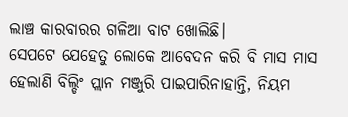ଲାଞ୍ଚ କାରବାରର ଗଳିଆ ବାଟ ଖୋଲିଛି।
ସେପଟେ ଯେହେତୁ ଲୋକେ ଆବେଦନ କରି ବି ମାସ ମାସ ହେଲାଣି ବିଲ୍ଡିଂ ପ୍ଲାନ ମଞ୍ଜୁରି ପାଇପାରିନାହାନ୍ତି, ନିୟମ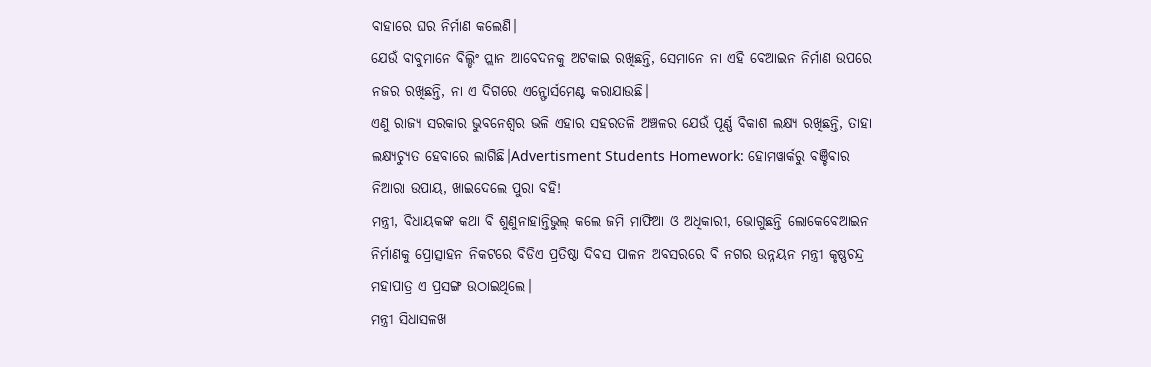ବାହାରେ ଘର ନିର୍ମାଣ କଲେଣି।
ଯେଉଁ ବାବୁମାନେ ବିଲ୍ଡିଂ ପ୍ଲାନ ଆବେଦନକୁ ଅଟକାଇ ରଖିଛନ୍ତି, ସେମାନେ ନା ଏହି ବେଆଇନ ନିର୍ମାଣ ଉପରେ ନଜର ରଖିଛନ୍ତି, ନା ଏ ଦିଗରେ ଏନ୍ଫୋର୍ସମେଣ୍ଟ କରାଯାଉଛି।
ଏଣୁ ରାଜ୍ୟ ସରକାର ଭୁବନେଶ୍ବର ଭଳି ଏହାର ସହରତଳି ଅଞ୍ଚଳର ଯେଉଁ ପୂର୍ଣ୍ଣ ବିକାଶ ଲକ୍ଷ୍ୟ ରଖିଛନ୍ତି, ତାହା ଲକ୍ଷ୍ୟଚ୍ୟୁତ ହେବାରେ ଲାଗିଛି।Advertisment Students Homework: ହୋମୱାର୍କରୁ ବଞ୍ଚିବାର ନିଆରା ଉପାୟ, ଖାଇଦେଲେ ପୁରା ବହି!
ମନ୍ତ୍ରୀ, ବିଧାୟକଙ୍କ କଥା ବି ଶୁଣୁନାହାନ୍ତିଭୁଲ୍ କଲେ ଜମି ମାଫିଆ ଓ ଅଧିକାରୀ, ଭୋଗୁଛନ୍ତି ଲୋକେବେଆଇନ ନିର୍ମାଣକୁ ପ୍ରୋତ୍ସାହନ ନିକଟରେ ବିଡିଏ ପ୍ରତିଷ୍ଠା ଦିବସ ପାଳନ ଅବସରରେ ବି ନଗର ଉନ୍ନୟନ ମନ୍ତ୍ରୀ କୃଷ୍ଣଚନ୍ଦ୍ର ମହାପାତ୍ର ଏ ପ୍ରସଙ୍ଗ ଉଠାଇଥିଲେ।
ମନ୍ତ୍ରୀ ସିଧାସଳଖ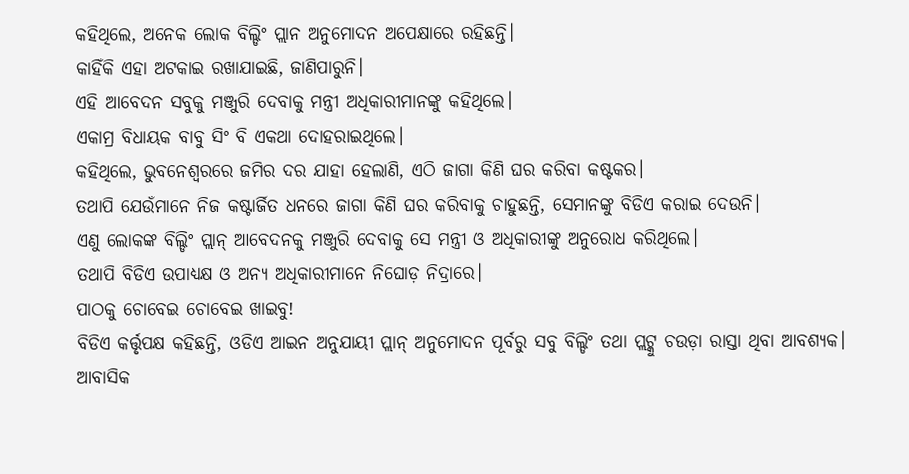କହିଥିଲେ, ଅନେକ ଲୋକ ବିଲ୍ଡିଂ ପ୍ଲାନ ଅନୁମୋଦନ ଅପେକ୍ଷାରେ ରହିଛନ୍ତି।
କାହିଁକି ଏହା ଅଟକାଇ ରଖାଯାଇଛି, ଜାଣିପାରୁନି।
ଏହି ଆବେଦନ ସବୁକୁ ମଞ୍ଜୁରି ଦେବାକୁ ମନ୍ତ୍ରୀ ଅଧିକାରୀମାନଙ୍କୁ କହିଥିଲେ।
ଏକାମ୍ର ବିଧାୟକ ବାବୁ ସିଂ ବି ଏକଥା ଦୋହରାଇଥିଲେ।
କହିଥିଲେ, ଭୁବନେଶ୍ବରରେ ଜମିର ଦର ଯାହା ହେଲାଣି, ଏଠି ଜାଗା କିଣି ଘର କରିବା କଷ୍ଟକର।
ତଥାପି ଯେଉଁମାନେ ନିଜ କଷ୍ଟାର୍ଜିତ ଧନରେ ଜାଗା କିଣି ଘର କରିବାକୁ ଚାହୁଛନ୍ତି, ସେମାନଙ୍କୁ ବିଡିଏ କରାଇ ଦେଉନି।
ଏଣୁ ଲୋକଙ୍କ ବିଲ୍ଡିଂ ପ୍ଲାନ୍ ଆବେଦନକୁ ମଞ୍ଜୁରି ଦେବାକୁ ସେ ମନ୍ତ୍ରୀ ଓ ଅଧିକାରୀଙ୍କୁ ଅନୁରୋଧ କରିଥିଲେ।
ତଥାପି ବିଡିଏ ଉପାଧ୍ୟକ୍ଷ ଓ ଅନ୍ୟ ଅଧିକାରୀମାନେ ନିଘୋଡ଼ ନିଦ୍ରାରେ।
ପାଠକୁ ଚୋବେଇ ଚୋବେଇ ଖାଇବୁ!
ବିଡିଏ କର୍ତ୍ତୃପକ୍ଷ କହିଛନ୍ତି, ଓଡିଏ ଆଇନ ଅନୁଯାୟୀ ପ୍ଲାନ୍ ଅନୁମୋଦନ ପୂର୍ବରୁ ସବୁ ବିଲ୍ଡିଂ ତଥା ପ୍ଲଟ୍କୁ ଚଉଡ଼ା ରାସ୍ତା ଥିବା ଆବଶ୍ୟକ।
ଆବାସିକ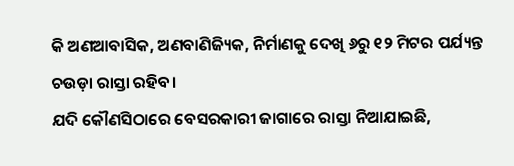କି ଅଣଆବାସିକ, ଅଣବାଣିଜ୍ୟିକ, ନିର୍ମାଣକୁ ଦେଖି ୬ରୁ ୧୨ ମିଟର ପର୍ଯ୍ୟନ୍ତ ଚଉଡ଼ା ରାସ୍ତା ରହିବ।
ଯଦି କୌଣସିଠାରେ ବେସରକାରୀ ଜାଗାରେ ରାସ୍ତା ନିଆଯାଇଛି,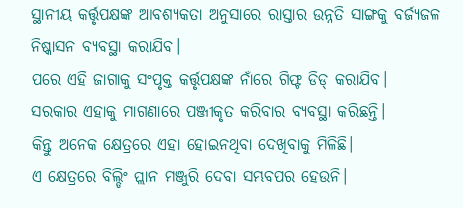ସ୍ଥାନୀୟ କର୍ତ୍ତୃପକ୍ଷଙ୍କ ଆବଶ୍ୟକତା ଅନୁସାରେ ରାସ୍ତାର ଉନ୍ନତି ସାଙ୍ଗକୁ ବର୍ଜ୍ୟଜଳ ନିଷ୍କାସନ ବ୍ୟବସ୍ଥା କରାଯିବ।
ପରେ ଏହି ଜାଗାକୁ ସଂପୃକ୍ତ କର୍ତ୍ତୃପକ୍ଷଙ୍କ ନାଁରେ ଗିଫ୍ଟ ଡିଡ୍ କରାଯିବ।
ସରକାର ଏହାକୁ ମାଗଣାରେ ପଞ୍ଜୀକୃତ କରିବାର ବ୍ୟବସ୍ଥା କରିଛନ୍ତି।
କିନ୍ତୁ ଅନେକ କ୍ଷେତ୍ରରେ ଏହା ହୋଇନଥିବା ଦେଖିବାକୁ ମିଳିଛି।
ଏ କ୍ଷେତ୍ରରେ ବିଲ୍ଡିଂ ପ୍ଲାନ ମଞ୍ଜୁରି ଦେବା ସମ୍ଭବପର ହେଉନି।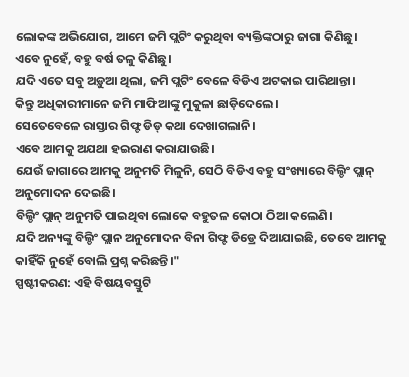ଲୋକଙ୍କ ଅଭିଯୋଗ, ଆମେ ଜମି ପ୍ଲଟିଂ କରୁଥିବା ବ୍ୟକ୍ତିଙ୍କଠାରୁ ଜାଗା କିଣିଛୁ।
ଏବେ ନୁହେଁ, ବହୁ ବର୍ଷ ତଳୁ କିଣିଛୁ।
ଯଦି ଏତେ ସବୁ ଅଡ଼ୁଆ ଥିଲା, ଜମି ପ୍ଲଟିଂ ବେଳେ ବିଡିଏ ଅଟକାଇ ପାରିଥାନ୍ତା।
କିନ୍ତୁ ଅଧିକାରୀମାନେ ଜମି ମାଫିଆଙ୍କୁ ମୁକୁଳା ଛାଡ଼ିଦେଲେ।
ସେତେବେଳେ ରାସ୍ତାର ଗିଫ୍ଟ ଡିଡ୍ କଥା ଦେଖାଗଲାନି।
ଏବେ ଆମକୁ ଅଯଥା ହଇରାଣ କରାଯାଉଛି।
ଯେଉଁ ଜାଗାରେ ଆମକୁ ଅନୁମତି ମିଳୁନି, ସେଠି ବିଡିଏ ବହୁ ସଂଖ୍ୟାରେ ବିଲ୍ଡିଂ ପ୍ଲାନ୍ ଅନୁମୋଦନ ଦେଇଛି।
ବିଲ୍ଡିଂ ପ୍ଲାନ୍ ଅନୁମତି ପାଇଥିବା ଲୋକେ ବହୁତଳ କୋଠା ଠିଆ କଲେଣି।
ଯଦି ଅନ୍ୟଙ୍କୁ ବିଲ୍ଡିଂ ପ୍ଲାନ ଅନୁମୋଦନ ବିନା ଗିଫ୍ଟ ଡିଡ୍ରେ ଦିଆଯାଇଛି, ତେବେ ଆମକୁ କାହିଁକି ନୁହେଁ ବୋଲି ପ୍ରଶ୍ନ କରିଛନ୍ତି।"
ସ୍ପଷ୍ଟୀକରଣ: ଏହି ବିଷୟବସ୍ତୁଟି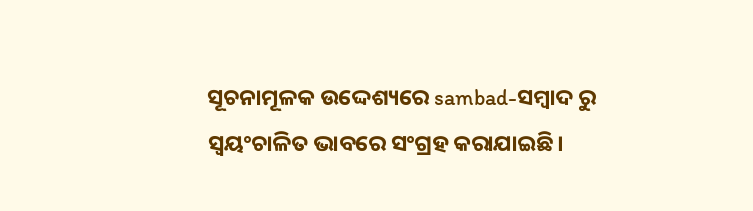ସୂଚନାମୂଳକ ଉଦ୍ଦେଶ୍ୟରେ sambad-ସମ୍ବାଦ ରୁ ସ୍ୱୟଂଚାଳିତ ଭାବରେ ସଂଗ୍ରହ କରାଯାଇଛି।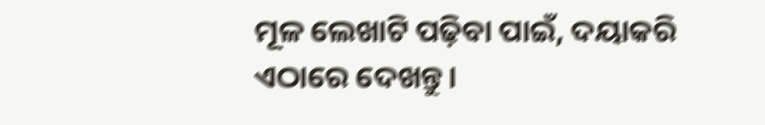ମୂଳ ଲେଖାଟି ପଢ଼ିବା ପାଇଁ, ଦୟାକରି ଏଠାରେ ଦେଖନ୍ତୁ।